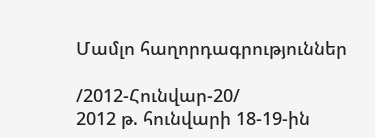Մամլո հաղորդագրություններ

/2012-Հունվար-20/
2012 թ. հունվարի 18-19-ին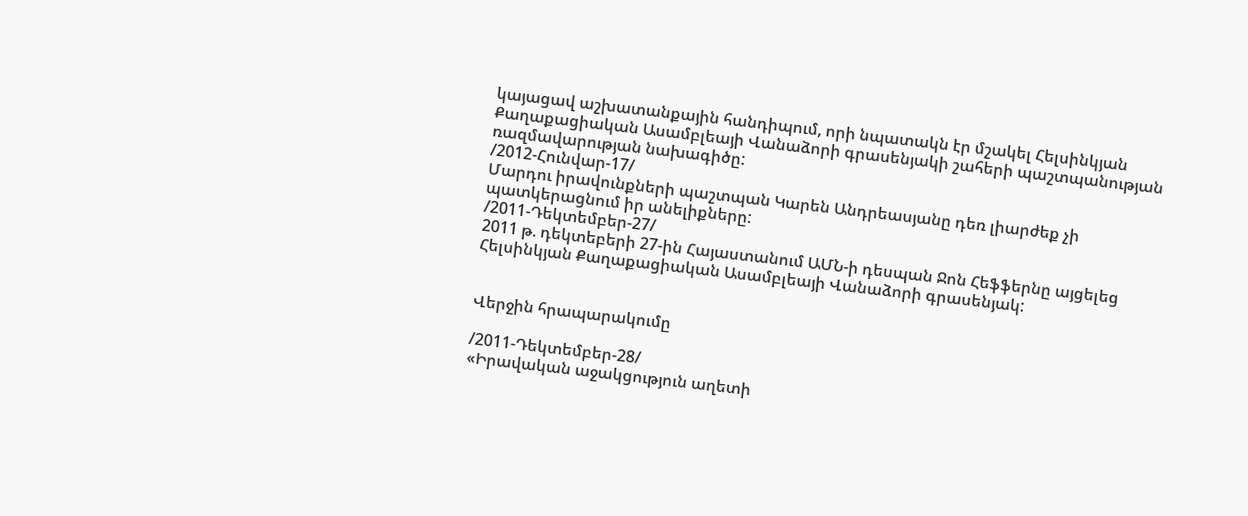կայացավ աշխատանքային հանդիպում, որի նպատակն էր մշակել Հելսինկյան Քաղաքացիական Ասամբլեայի Վանաձորի գրասենյակի շահերի պաշտպանության ռազմավարության նախագիծը:
/2012-Հունվար-17/
Մարդու իրավունքների պաշտպան Կարեն Անդրեասյանը դեռ լիարժեք չի պատկերացնում իր անելիքները:
/2011-Դեկտեմբեր-27/
2011 թ. դեկտեբերի 27-ին Հայաստանում ԱՄՆ-ի դեսպան Ջոն Հեֆֆերնը այցելեց Հելսինկյան Քաղաքացիական Ասամբլեայի Վանաձորի գրասենյակ:


Վերջին հրապարակումը

/2011-Դեկտեմբեր-28/
«Իրավական աջակցություն աղետի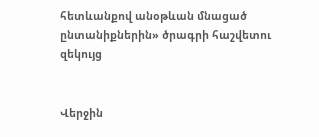հետևանքով անօթևան մնացած ընտանիքներին» ծրագրի հաշվետու զեկույց


Վերջին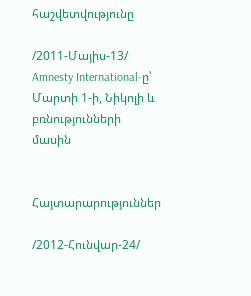հաշվետվությունը

/2011-Մայիս-13/
Amnesty International-ը՝ Մարտի 1-ի, Նիկոլի և բռնությունների մասին


Հայտարարություններ

/2012-Հունվար-24/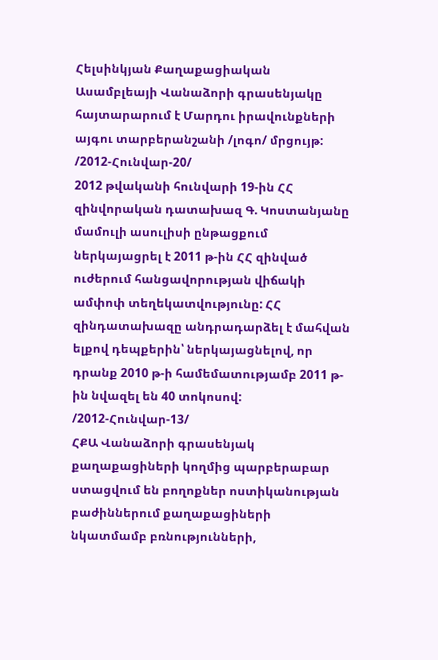Հելսինկյան Քաղաքացիական Ասամբլեայի Վանաձորի գրասենյակը հայտարարում է Մարդու իրավունքների այգու տարբերանշանի /լոգո/ մրցույթ:
/2012-Հունվար-20/
2012 թվականի հունվարի 19-ին ՀՀ զինվորական դատախազ Գ. Կոստանյանը մամուլի ասուլիսի ընթացքում ներկայացրել է 2011 թ-ին ՀՀ զինված ուժերում հանցավորության վիճակի ամփոփ տեղեկատվությունը: ՀՀ զինդատախազը անդրադարձել է մահվան ելքով դեպքերին՝ ներկայացնելով, որ դրանք 2010 թ-ի համեմատությամբ 2011 թ-ին նվազել են 40 տոկոսով:
/2012-Հունվար-13/
ՀՔԱ Վանաձորի գրասենյակ քաղաքացիների կողմից պարբերաբար ստացվում են բողոքներ ոստիկանության բաժիններում քաղաքացիների նկատմամբ բռնությունների,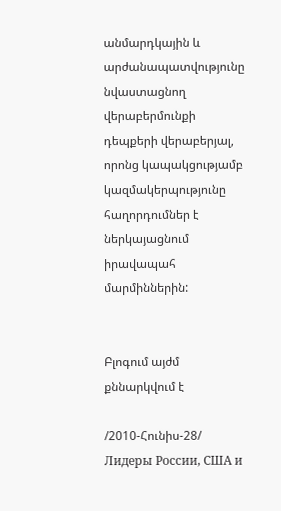անմարդկային և արժանապատվությունը նվաստացնող վերաբերմունքի դեպքերի վերաբերյալ, որոնց կապակցությամբ կազմակերպությունը հաղորդումներ է ներկայացնում իրավապահ մարմիններին:


Բլոգում այժմ քննարկվում է

/2010-Հունիս-28/
Лидеры России, США и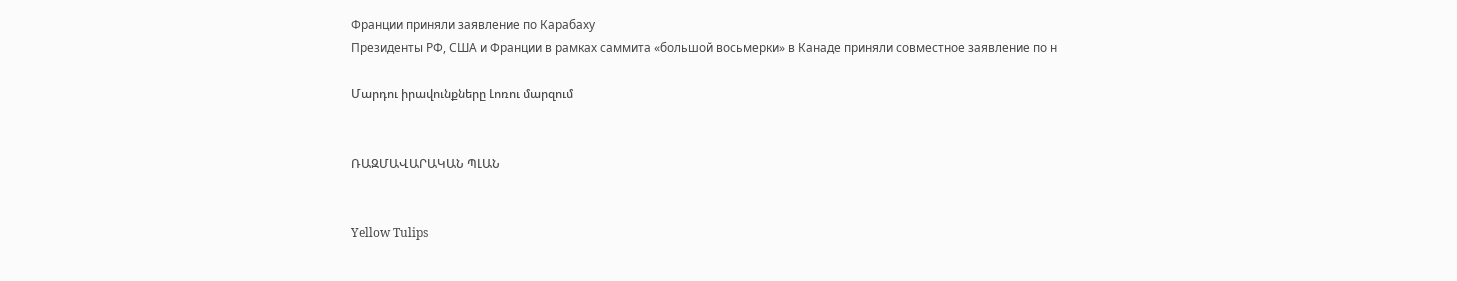Франции приняли заявление по Карабаху
Президенты РФ, США и Франции в рамках саммита «большой восьмерки» в Канаде приняли совместное заявление по н

Մարդու իրավունքները Լոռու մարզում


ՌԱԶՄԱՎԱՐԱԿԱՆ ՊԼԱՆ


Yellow Tulips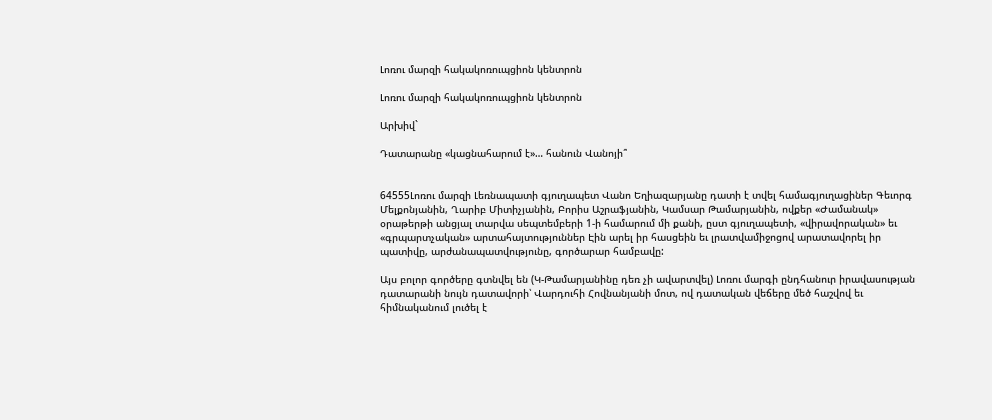Լոռու մարզի հակակոռուպցիոն կենտրոն

Լոռու մարզի հակակոռուպցիոն կենտրոն

Արխիվ`

Դատարանը «կացնահարում է»… հանուն Վանոյի՞


64555Լոռու մարզի Լեռնապատի գյուղապետ Վանո Եղիազարյանը դատի է տվել համագյուղացիներ Գեւորգ Մելքոնյանին, Ղարիբ Միտիչյանին, Բորիս Աշրաֆյանին, Կամսար Թամարյանին, ովքեր «Ժամանակ» օրաթերթի անցյալ տարվա սեպտեմբերի 1-ի համարում մի քանի, ըստ գյուղապետի, «վիրավորական» եւ «գրպարտչական» արտահայտություններ Էին արել իր հասցեին եւ լրատվամիջոցով արատավորել իր պատիվը, արժանապատվությունը, գործարար համբավը:

Այս բոլոր գործերը գտնվել են (Կ-Թամարյանինը դեռ չի ավարտվել) Լոռու մարգի ընդհանուր իրավասության դատարանի նույն դատավորի՝ Վարդուհի Հովնանյանի մոտ, ով դատական վեճերը մեծ հաշվով եւ հիմնականում լուծել է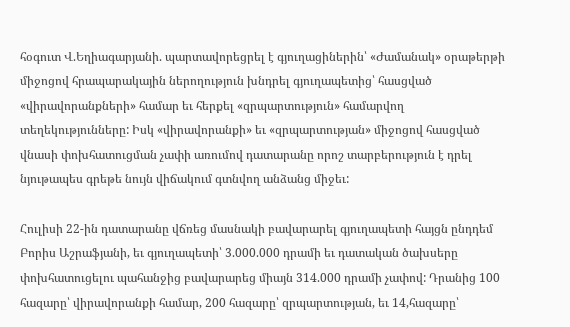հօգուտ Վ.Եղիագարյանի. պարտավորեցրել է գյուղացիներին՝ «Ժամանակ» օրաթերթի միջոցով հրապարակային ներողություն խնդրել գյուղապետից՝ հասցված «վիրավորանքների» համար եւ հերքել «զրպարտություն» համարվող տեղեկությունները: Իսկ «վիրավորանքի» եւ «զրպարտության» միջոցով հասցված վնասի փոխհատուցման չափի առումով դատարանը որոշ տարբերություն է դրել նյութապես գրեթե նույն վիճակում գտնվող անձանց միջեւ:

Հուլիսի 22-ին դատարանը վճռեց մասնակի բավարարել գյուղապետի հայցն ընդդեմ Բորիս Աշրաֆյանի, եւ գյուղապետի՝ 3.000.000 դրամի եւ դատական ծախսերը փոխհատուցելու պահանջից բավարարեց միայն 314.000 դրամի չափով: Դրանից 100 հազարը՝ վիրավորանքի համար, 200 հազարը՝ զրպարտության, եւ 14,հազարը՝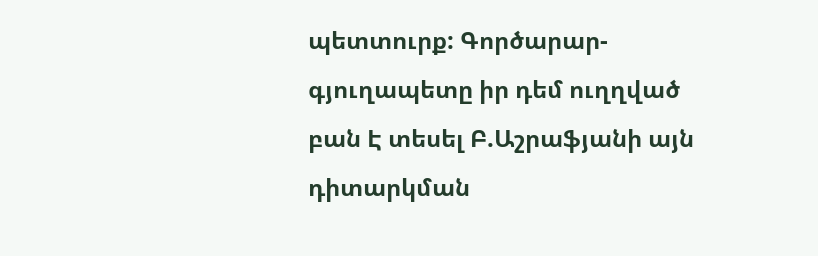պետտուրք: Գործարար-գյուղապետը իր դեմ ուղղված բան Է տեսել Բ.Աշրաֆյանի այն դիտարկման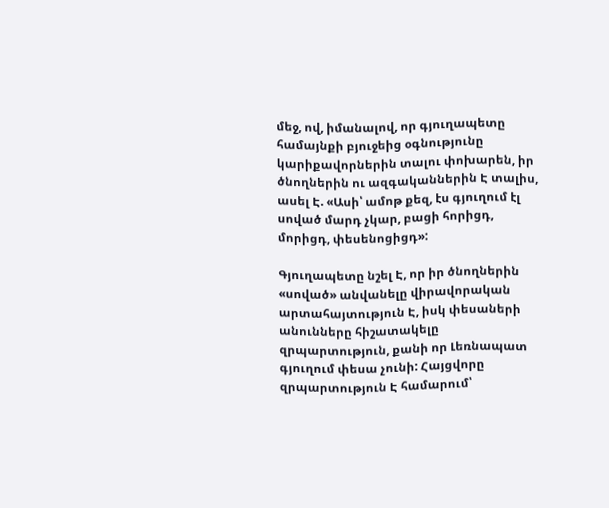մեջ, ով, իմանալով, որ գյուղապետը համայնքի բյուջեից օգնությունը կարիքավորներին տալու փոխարեն, իր ծնողներին ու ազգականներին Է տալիս, ասել Է. «Ասի՝ ամոթ քեզ, էս գյուղում էլ սոված մարդ չկար, բացի հորիցդ, մորիցդ, փեսենոցիցդ»:

Գյուղապետը նշել Է, որ իր ծնողներին «սոված» անվանելը վիրավորական արտահայտություն Է, իսկ փեսաների անունները հիշատակելը զրպարտություն, քանի որ Լեռնապատ գյուղում փեսա չունի: Հայցվորը զրպարտություն Է համարում՝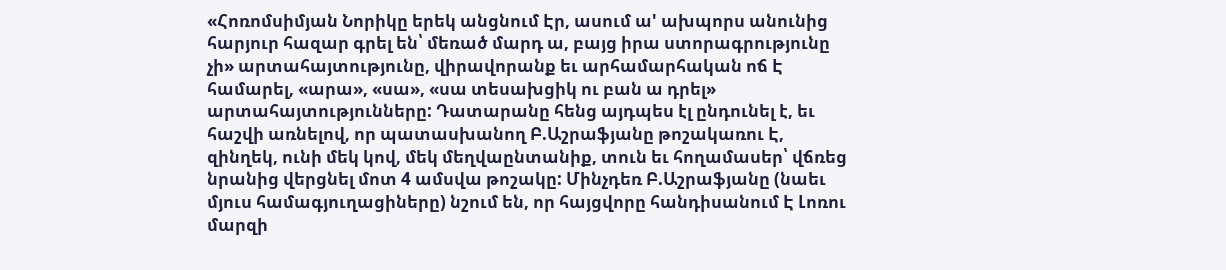«Հոռոմսիմյան Նորիկը երեկ անցնում Էր, ասում ա' ախպորս անունից հարյուր հազար գրել են՝ մեռած մարդ ա, բայց իրա ստորագրությունը չի» արտահայտությունը, վիրավորանք եւ արհամարհական ոճ Է համարել, «արա», «սա», «սա տեսախցիկ ու բան ա դրել» արտահայտությունները: Դատարանը հենց այդպես էլ ընդունել է, եւ հաշվի առնելով, որ պատասխանող Բ.Աշրաֆյանը թոշակառու Է, զինղեկ, ունի մեկ կով, մեկ մեղվաընտանիք, տուն եւ հողամասեր՝ վճռեց նրանից վերցնել մոտ 4 ամսվա թոշակը: Մինչդեռ Բ.Աշրաֆյանը (նաեւ մյուս համագյուղացիները) նշում են, որ հայցվորը հանդիսանում Է Լոռու մարզի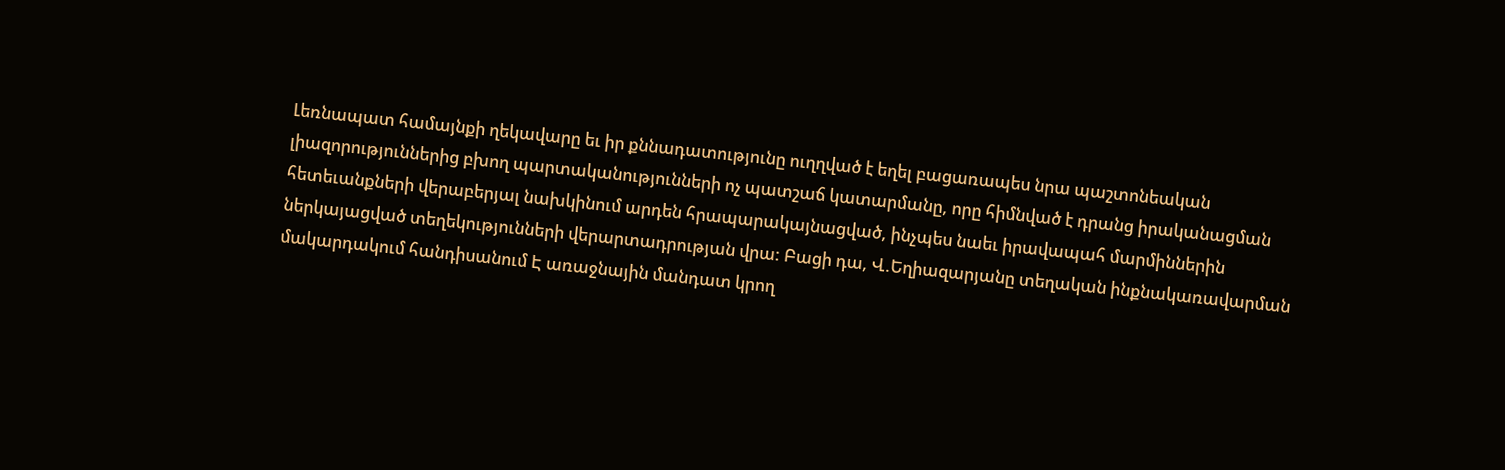Լեռնապատ համայնքի ղեկավարը եւ իր քննադատությունը ուղղված է եղել բացառապես նրա պաշտոնեական լիազորություններից բխող պարտականությունների ոչ պատշաճ կատարմանը, որը հիմնված է դրանց իրականացման հետեւանքների վերաբերյալ նախկինում արդեն հրապարակայնացված, ինչպես նաեւ իրավապահ մարմիններին ներկայացված տեղեկությունների վերարտադրության վրա: Բացի դա, Վ.Եղիազարյանը տեղական ինքնակառավարման մակարդակում հանդիսանում Է առաջնային մանդատ կրող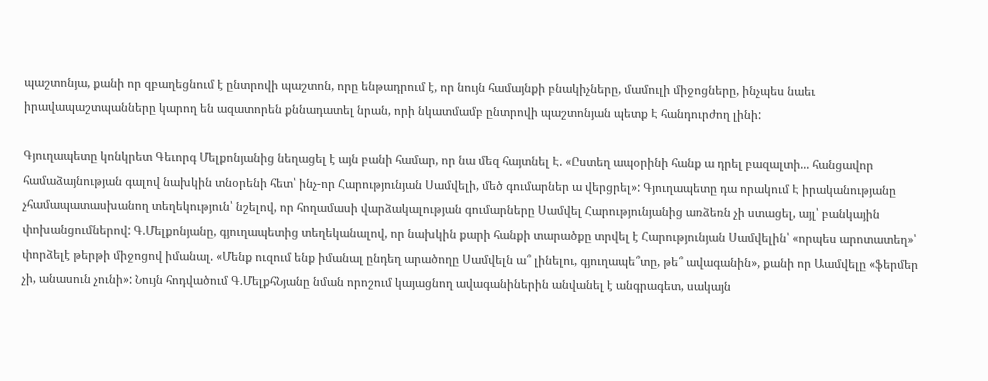պաշտոնյա, քանի որ զբաղեցնում է ընտրովի պաշտոն, որը ենթադրում է, որ նույն համայնքի բնակիչները, մամուլի միջոցները, ինչպես նաեւ իրավապաշտպանները կարող են ազատորեն քննադատել նրան, որի նկատմամբ ընտրովի պաշտոնյան պետք Է հանդուրժող լինի:

Գյուղապետը կոնկրետ Գեւորգ Մելքոնյանից նեղացել է այն բանի համար, որ նա մեզ հայտնել Է. «Ըստեղ ապօրինի հանք ա դրել բազալտի... հանցավոր համաձայնության գալով նախկին տնօրենի հետ՝ ինչ-որ Հարությունյան Սամվելի, մեծ գումարներ ա վերցրել»: Գյուղապետը դա որակում Է իրականությանը չհամապատասխանող տեղեկություն՝ նշելով, որ հողամասի վարձակալության գումարները Սամվել Հարությունյանից առձեռն չի ստացել, այլ՝ բանկային փոխանցումներով: Գ.Մելքոնյանը, գյուղապետից տեղեկանալով, որ նախկին քարի հանքի տարածքը տրվել է Հարությունյան Սամվելին՝ «որպես արոտատեղ»՝ փորձելէ թերթի միջոցով իմանալ. «Մենք ուզում ենք իմանալ ընդեղ արածողը Սամվելն ա՞ լինելու, գյուղապե՞տը, թե՞ ավագանին», քանի որ Աամվելը «ֆերմեր չի, անասուն չունի»: Նույն հոդվածում Գ.ՄելքհՆյանը նման որոշում կայացնող ավագանիներին անվանել է անգրագետ, սակայն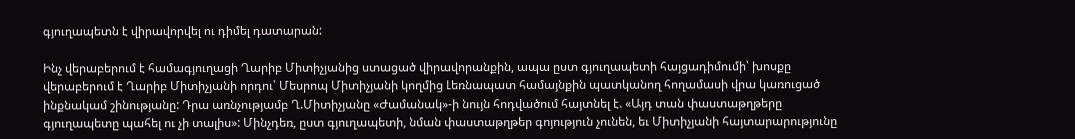գյուղապետն է վիրավորվել ու դիմել դատարան:

Ինչ վերաբերում է համագյուղացի Ղարիբ Միտիչյանից ստացած վիրավորանքին, ապա ըստ գյուղապետի հայցադիմումի՝ խոսքը վերաբերում է Ղարիբ Միտիչյանի որդու՝ Մեսրոպ Միտիչյանի կողմից Լեռնապատ համայնքին պատկանող հողամասի վրա կառուցած ինքնակամ շինությանը: Դրա առնչությամբ Ղ.Միտիչյանը «Ժամանակ»-ի նույն հոդվածում հայտնել է. «Այդ տան փաստաթղթերը գյուղապետը պահել ու չի տալիս»: Մինչդեռ, ըստ գյուղապետի, նման փաստաթղթեր գոյություն չունեն, եւ Միտիչյանի հայտարարությունը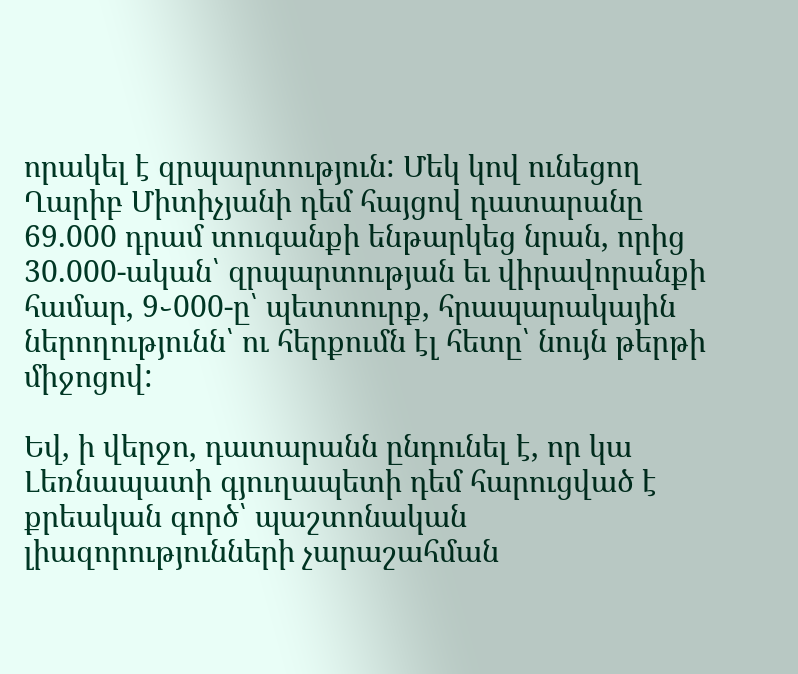որակել է զրպարտություն: Մեկ կով ունեցող Ղարիբ Միտիչյանի դեմ հայցով դատարանը 69.000 դրամ տուգանքի ենթարկեց նրան, որից 30.000-ական՝ զրպարտության եւ վիրավորանքի համար, 9֊000-ը՝ պետտուրք, հրապարակային ներողությունն՝ ու հերքումն էլ հետը՝ նույն թերթի միջոցով:

Եվ, ի վերջո, դատարանն ընդունել է, որ կա Լեռնապատի գյուղապետի դեմ հարուցված է քրեական գործ՝ պաշտոնական լիազորությունների չարաշահման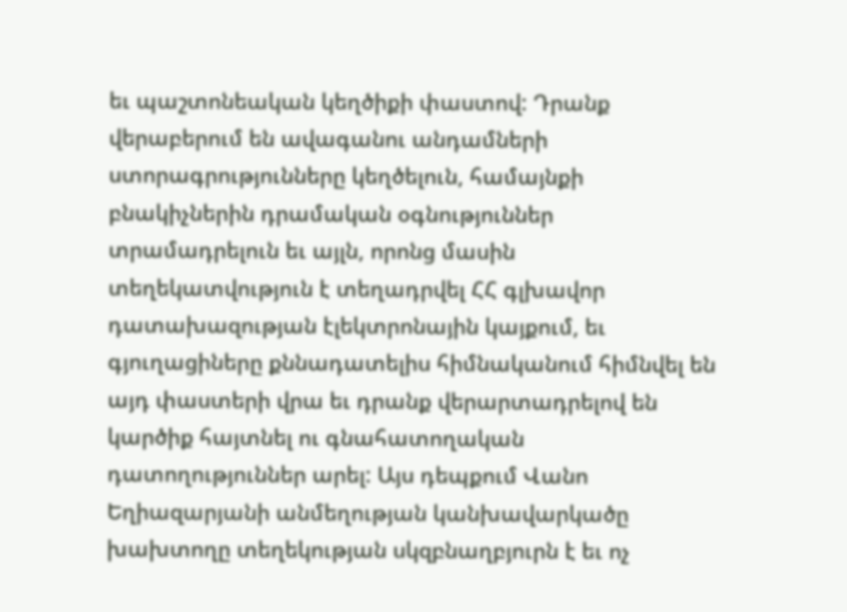եւ պաշտոնեական կեղծիքի փաստով: Դրանք վերաբերում են ավագանու անդամների ստորագրությունները կեղծելուն, համայնքի բնակիչներին դրամական օգնություններ տրամադրելուն եւ այլն, որոնց մասին տեղեկատվություն է տեղադրվել ՀՀ գլխավոր դատախազության էլեկտրոնային կայքում, եւ գյուղացիները քննադատելիս հիմնականում հիմնվել են այդ փաստերի վրա եւ դրանք վերարտադրելով են կարծիք հայտնել ու գնահատողական դատողություններ արել: Այս դեպքում Վանո Եղիազարյանի անմեղության կանխավարկածը խախտողը տեղեկության սկզբնաղբյուրն է եւ ոչ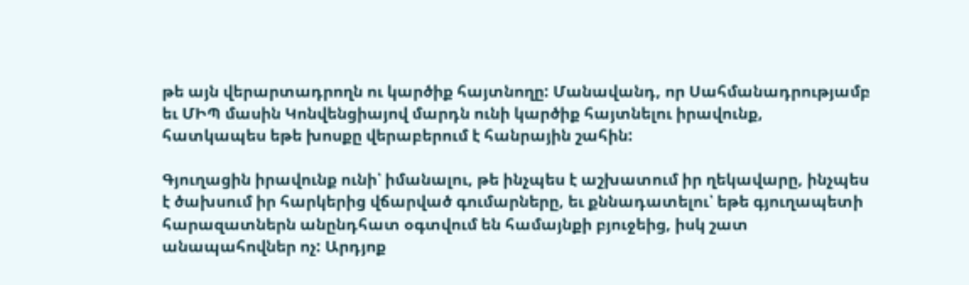թե այն վերարտադրողն ու կարծիք հայտնողը: Մանավանդ, որ Սահմանադրությամբ եւ ՄԻՊ մասին Կոնվենցիայով մարդն ունի կարծիք հայտնելու իրավունք, հատկապես եթե խոսքը վերաբերում է հանրային շահին:

Գյուղացին իրավունք ունի՝ իմանալու, թե ինչպես է աշխատում իր ղեկավարը, ինչպես է ծախսում իր հարկերից վճարված գումարները, եւ քննադատելու՝ եթե գյուղապետի հարազատներն անընդհատ օգտվում են համայնքի բյուջեից, իսկ շատ անապահովներ ոչ: Արդյոք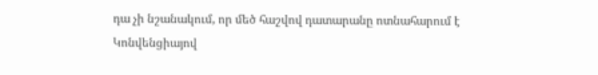դա չի նշանակում, որ մեծ հաշվով դատարանը ոտնահարում է Կոնվենցիայով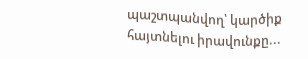պաշտպանվող՝ կարծիք հայտնելու իրավունքը...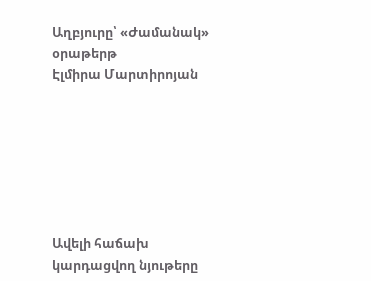Աղբյուրը՝ «Ժամանակ» օրաթերթ
Էլմիրա Մարտիրոյան







Ավելի հաճախ կարդացվող նյութերը